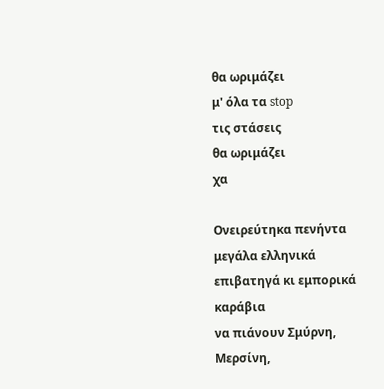θα ωριμάζει
μ' όλα τα stop
τις στάσεις
θα ωριμάζει
χα

Ονειρεύτηκα πενήντα μεγάλα ελληνικά
επιβατηγά κι εμπορικά καράβια
να πιάνουν Σμύρνη,
Μερσίνη,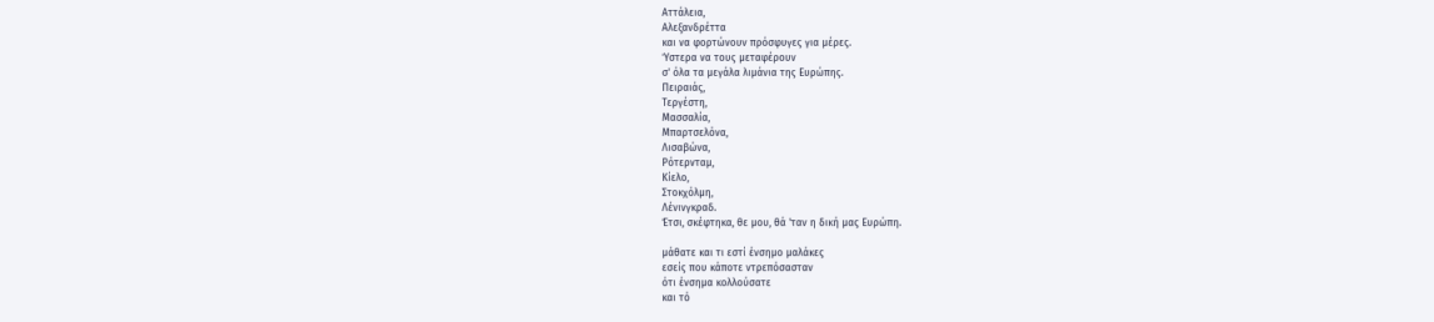Αττάλεια,
Αλεξανδρέττα
και να φορτώνουν πρόσφυγες για μέρες.
Ύστερα να τους μεταφέρουν
σ' όλα τα μεγάλα λιμάνια της Ευρώπης.
Πειραιάς,
Τεργέστη,
Μασσαλία,
Μπαρτσελόνα,
Λισαβώνα,
Ρότερνταμ,
Κίελο,
Στοκχόλμη,
Λένινγκραδ.
Έτσι, σκέφτηκα, θε μου, θά 'ταν η δική μας Ευρώπη.

μάθατε και τι εστί ένσημο μαλάκες
εσείς που κάποτε ντρεπόσασταν
ότι ένσημα κολλούσατε
και τό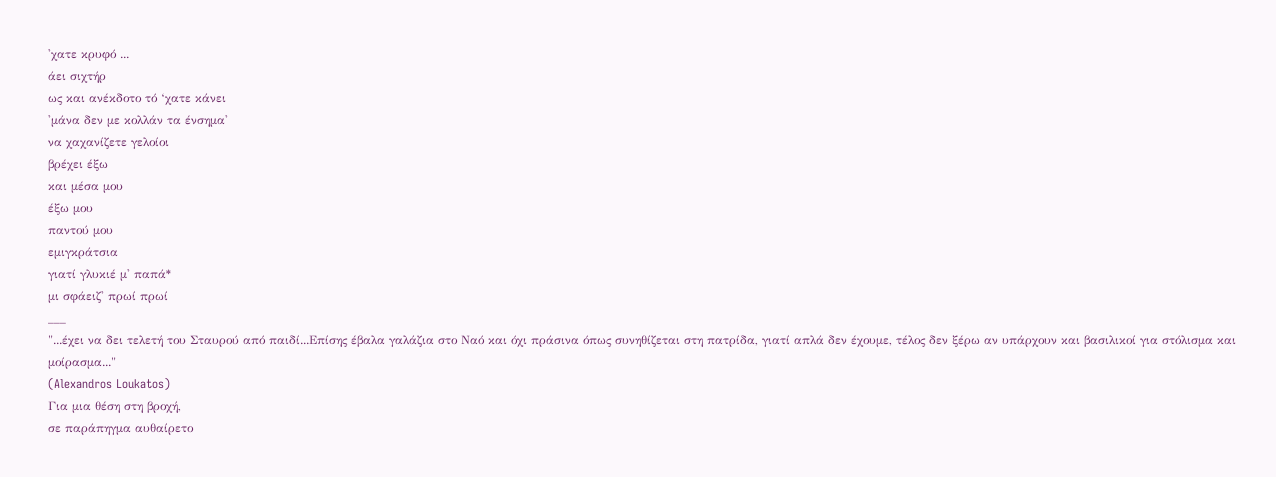'χατε κρυφό ...
άει σιχτήρ
ως και ανέκδοτο τό ‘χατε κάνει
'μάνα δεν με κολλάν τα ένσημα'
να χαχανίζετε γελοίοι
βρέχει έξω
και μέσα μου
έξω μου
παντού μου
εμιγκράτσια
γιατί γλυκιέ μ' παπά*
μι σφάειζ' πρωί πρωί
___
"...έχει να δει τελετή του Σταυρού από παιδί...Επίσης έβαλα γαλάζια στο Ναό και όχι πράσινα όπως συνηθίζεται στη πατρίδα, γιατί απλά δεν έχουμε, τέλος δεν ξέρω αν υπάρχουν και βασιλικοί για στόλισμα και μοίρασμα..."
(Alexandros Loukatos)
Για μια θέση στη βροχή,
σε παράπηγμα αυθαίρετο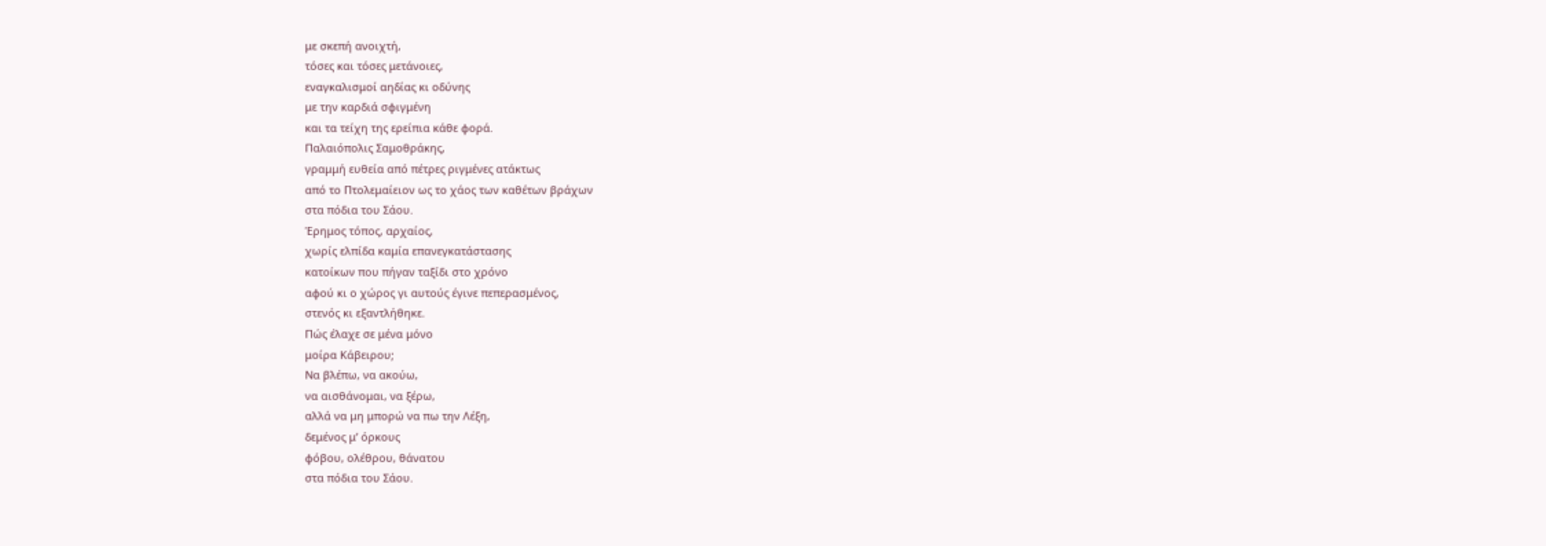με σκεπή ανοιχτή,
τόσες και τόσες μετάνοιες,
εναγκαλισμοί αηδίας κι οδύνης
με την καρδιά σφιγμένη
και τα τείχη της ερείπια κάθε φορά.
Παλαιόπολις Σαμοθράκης,
γραμμή ευθεία από πέτρες ριγμένες ατάκτως
από το Πτολεμαίειον ως το χάος των καθέτων βράχων
στα πόδια του Σάου.
Έρημος τόπος, αρχαίος,
χωρίς ελπίδα καμία επανεγκατάστασης
κατοίκων που πήγαν ταξίδι στο χρόνο
αφού κι ο χώρος γι αυτούς έγινε πεπερασμένος,
στενός κι εξαντλήθηκε.
Πώς έλαχε σε μένα μόνο
μοίρα Κάβειρου;
Να βλέπω, να ακούω,
να αισθάνομαι, να ξέρω,
αλλά να μη μπορώ να πω την Λέξη,
δεμένος μ’ όρκους
φόβου, ολέθρου, θάνατου
στα πόδια του Σάου.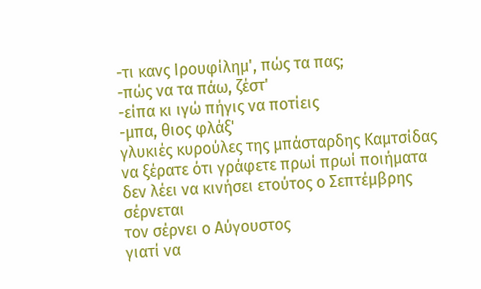-τι κανς Ιρουφίλημ', πώς τα πας;
-πώς να τα πάω, ζέστ'
-είπα κι ιγώ πήγις να ποτίεις
-μπα, θιος φλάξ'
γλυκιές κυρούλες της μπάσταρδης Καμτσίδας
να ξέρατε ότι γράφετε πρωί πρωί ποιήματα
δεν λέει να κινήσει ετούτος ο Σεπτέμβρης
σέρνεται
τον σέρνει ο Αύγουστος
γιατί να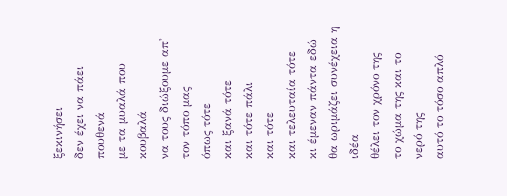ξεκινήσει
δεν έχει να πάει πουθενά
με τα μυαλά που κουβαλά
να τους διώξουμε απ' τον τόπο μας
όπως τότε
και ξανά τότε
και τότε πάλι
και τότε
και τελευταία τότε
κι έμεναν πάντα εδώ
θα ωριμάζει συνέχεια η ιδέα
θέλει τον χρόνο της
το χώμα της και το νερό της
αυτό το τόσο απλό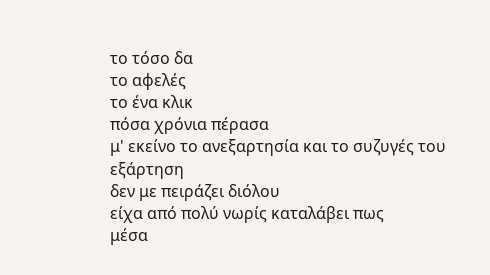το τόσο δα
το αφελές
το ένα κλικ
πόσα χρόνια πέρασα
μ' εκείνο το ανεξαρτησία και το συζυγές του
εξάρτηση
δεν με πειράζει διόλου
είχα από πολύ νωρίς καταλάβει πως
μέσα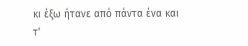κι έξω ήτανε από πάντα ένα και τ'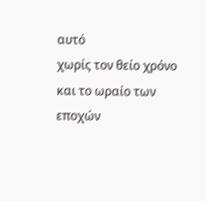αυτό
χωρίς τον θείο χρόνο
και το ωραίο των εποχών